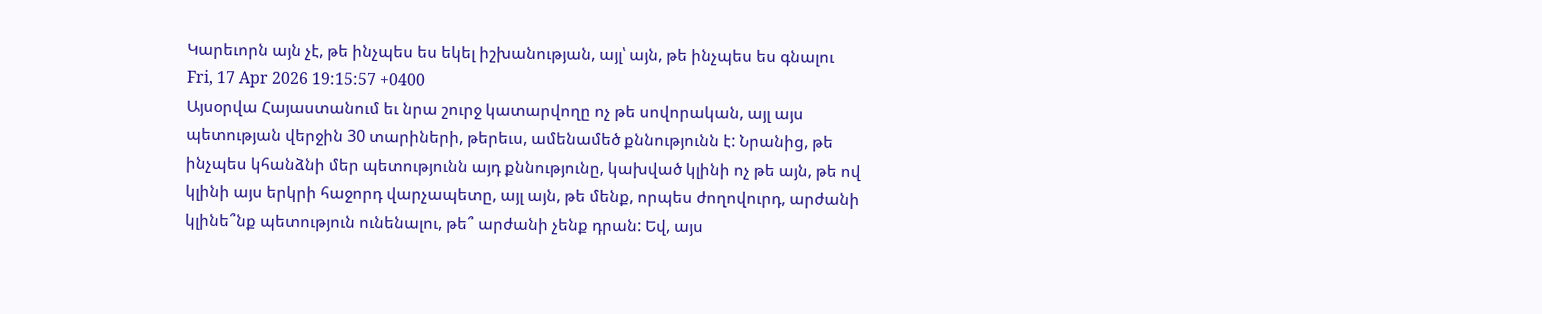Կարեւորն այն չէ, թե ինչպես ես եկել իշխանության, այլ՝ այն, թե ինչպես ես գնալու
Fri, 17 Apr 2026 19:15:57 +0400
Այսօրվա Հայաստանում եւ նրա շուրջ կատարվողը ոչ թե սովորական, այլ այս պետության վերջին 30 տարիների, թերեւս, ամենամեծ քննությունն է: Նրանից, թե ինչպես կհանձնի մեր պետությունն այդ քննությունը, կախված կլինի ոչ թե այն, թե ով կլինի այս երկրի հաջորդ վարչապետը, այլ այն, թե մենք, որպես ժողովուրդ, արժանի կլինե՞նք պետություն ունենալու, թե՞ արժանի չենք դրան: Եվ, այս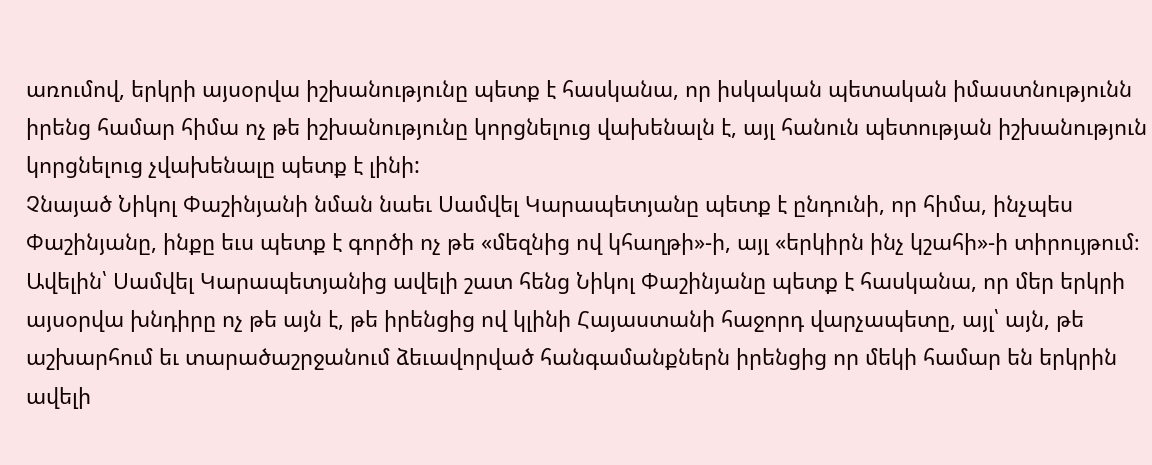առումով, երկրի այսօրվա իշխանությունը պետք է հասկանա, որ իսկական պետական իմաստնությունն իրենց համար հիմա ոչ թե իշխանությունը կորցնելուց վախենալն է, այլ հանուն պետության իշխանություն կորցնելուց չվախենալը պետք է լինի:
Չնայած Նիկոլ Փաշինյանի նման նաեւ Սամվել Կարապետյանը պետք է ընդունի, որ հիմա, ինչպես Փաշինյանը, ինքը եւս պետք է գործի ոչ թե «մեզնից ով կհաղթի»-ի, այլ «երկիրն ինչ կշահի»-ի տիրույթում։ Ավելին՝ Սամվել Կարապետյանից ավելի շատ հենց Նիկոլ Փաշինյանը պետք է հասկանա, որ մեր երկրի այսօրվա խնդիրը ոչ թե այն է, թե իրենցից ով կլինի Հայաստանի հաջորդ վարչապետը, այլ՝ այն, թե աշխարհում եւ տարածաշրջանում ձեւավորված հանգամանքներն իրենցից որ մեկի համար են երկրին ավելի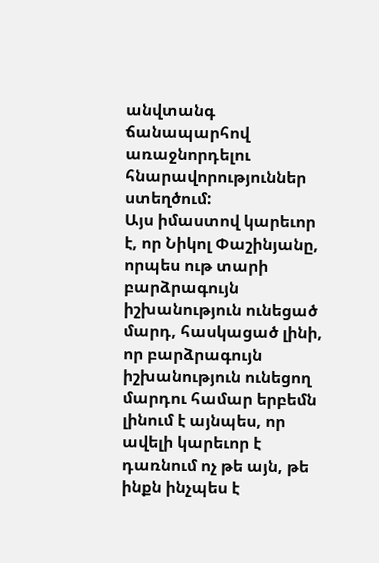անվտանգ ճանապարհով առաջնորդելու հնարավորություններ ստեղծում:
Այս իմաստով կարեւոր է, որ Նիկոլ Փաշինյանը, որպես ութ տարի բարձրագույն իշխանություն ունեցած մարդ, հասկացած լինի, որ բարձրագույն իշխանություն ունեցող մարդու համար երբեմն լինում է այնպես, որ ավելի կարեւոր է դառնում ոչ թե այն, թե ինքն ինչպես է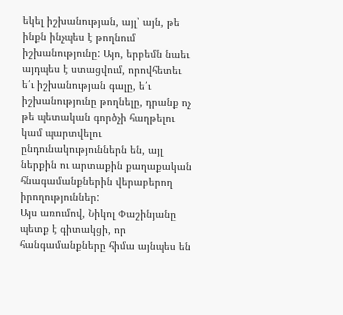եկել իշխանության, այլ՝ այն, թե ինքն ինչպես է թողնում իշխանությունը: Այո, երբեմն նաեւ այդպես է ստացվում, որովհետեւ ե՛ւ իշխանության գալը, ե՛ւ իշխանությունը թողնելը, դրանք ոչ թե պետական գործչի հաղթելու կամ պարտվելու ընդունակություններն են, այլ ներքին ու արտաքին քաղաքական հնագամանքներին վերաբերող իրողություններ:
Այս առումով, Նիկոլ Փաշինյանը պետք է գիտակցի, որ հանգամանքները հիմա այնպես են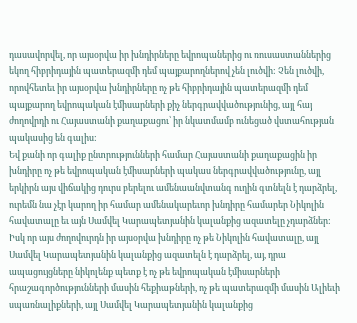դասավորվել, որ այսօրվա իր խնդիրները եվրոպաներից ու ռուսաստաններից եկող հիբրիդային պատերազմի դեմ պայքարողներով չեն լուծվի: Չեն լուծվի, որովհետեւ իր այսօրվա խնդիրները ոչ թե հիբրիդային պատերազմի դեմ պայքարող եվրոպական էմիսարների քիչ ներգրավվածությունից, այլ հայ ժողովրդի ու Հայաստանի քաղաքացու՝ իր նկատմամբ ունեցած վստահության պակասից են գալիս:
Եվ քանի որ գալիք ընտրությունների համար Հայաստանի քաղաքացին իր խնդիրը ոչ թե եվրոպական էմիսարների պակաս ներգրավվածությունը, այլ երկիրն այս վիճակից դուրս բերելու ամենաանվտանգ ուղին գտնելն է դարձրել, ուրեմն նա չէր կարող իր համար ամենակարեւոր խնդիրը համարեր Նիկոլին հավատալը եւ այն Սամվել Կարապետյանին կալանքից ազատելը չդարձներ:
Իսկ որ այս ժողովուրդն իր այսօրվա խնդիրը ոչ թե Նիկոլին հավատալը, այլ Սամվել Կարապետյանին կալանքից ազատելն է դարձրել, այ, դրա ապացույցները նիկոլենք պետք է ոչ թե եվրոպական էմիսարների հրաշագործությունների մասին հեքիաթների, ոչ թե պատերազմի մասին Ալիեւի սպառնալիքների, այլ Սամվել Կարապետյանին կալանքից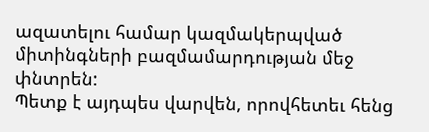ազատելու համար կազմակերպված միտինգների բազմամարդության մեջ փնտրեն:
Պետք է այդպես վարվեն, որովհետեւ հենց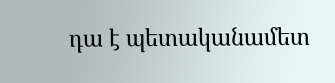դա է պետականամետ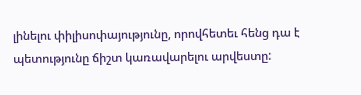լինելու փիլիսոփայությունը, որովհետեւ հենց դա է պետությունը ճիշտ կառավարելու արվեստը: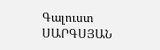Գալուստ ՍԱՐԳՍՅԱՆ